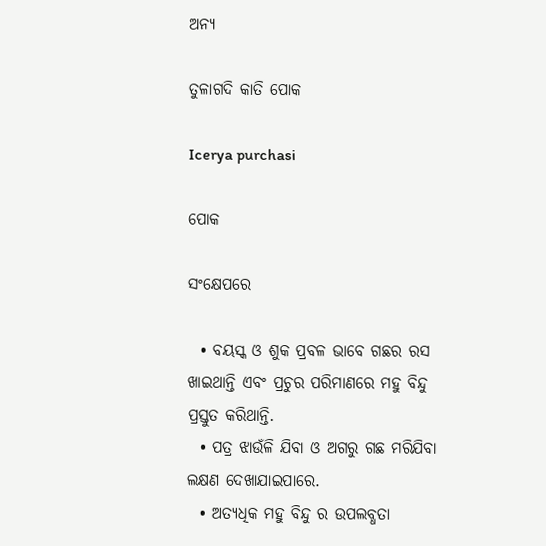ଅନ୍ୟ

ତୁଳାଗଦି କାତି ପୋକ

Icerya purchasi

ପୋକ

ସଂକ୍ଷେପରେ

  • ବୟସ୍କ ଓ ଶୁକ ପ୍ରବଳ ଭାବେ ଗଛର ରସ ଖାଇଥାନ୍ତି ଏବଂ ପ୍ରଚୁର ପରିମାଣରେ ମହୁ ବିନ୍ଦୁ ପ୍ରସ୍ତୁତ କରିଥାନ୍ତି.
  • ପତ୍ର ଝାଉଁଳି ଯିବା ଓ ଅଗରୁ ଗଛ ମରିଯିବା ଲକ୍ଷଣ ଦେଖାଯାଇପାରେ.
  • ଅତ୍ୟଧିକ ମହୁ ବିନ୍ଦୁ ର ଉପଲବ୍ଧତା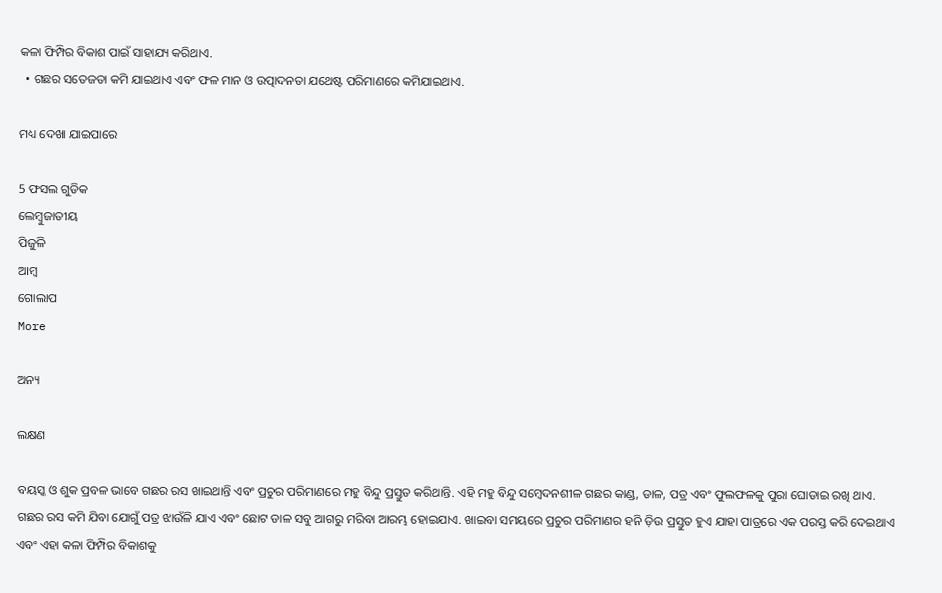କଳା ଫିମ୍ପିର ବିକାଶ ପାଇଁ ସାହାଯ୍ୟ କରିଥାଏ.
  • ଗଛର ସତେଜତା କମି ଯାଇଥାଏ ଏବଂ ଫଳ ମାନ ଓ ଉତ୍ପାଦନତା ଯଥେଷ୍ଟ ପରିମାଣରେ କମିଯାଇଥାଏ.

ମଧ୍ୟ ଦେଖା ଯାଇପାରେ

5 ଫସଲ ଗୁଡିକ
ଲେମ୍ବୁଜାତୀୟ
ପିଜୁଳି
ଆମ୍ବ
ଗୋଲାପ
More

ଅନ୍ୟ

ଲକ୍ଷଣ

ବୟସ୍କ ଓ ଶୁକ ପ୍ରବଳ ଭାବେ ଗଛର ରସ ଖାଇଥାନ୍ତି ଏବଂ ପ୍ରଚୁର ପରିମାଣରେ ମହୁ ବିନ୍ଦୁ ପ୍ରସ୍ତୁତ କରିଥାନ୍ତି. ଏହି ମହୁ ବିନ୍ଦୁ ସମ୍ବେଦନଶୀଳ ଗଛର କାଣ୍ଡ, ଡାଳ, ପତ୍ର ଏବଂ ଫୁଲଫଳକୁ ପୁରା ଘୋଡାଇ ରଖି ଥାଏ. ଗଛର ରସ କମି ଯିବା ଯୋଗୁଁ ପତ୍ର ଝାଉଁଳି ଯାଏ ଏବଂ ଛୋଟ ଡାଳ ସବୁ ଆଗରୁ ମରିବା ଆରମ୍ଭ ହୋଇଯାଏ. ଖାଇବା ସମୟରେ ପ୍ରଚୁର ପରିମାଣର ହନି ଡ଼ିଉ ପ୍ରସ୍ତୁତ ହୁଏ ଯାହା ପାତ୍ରରେ ଏକ ପରସ୍ତ କରି ଦେଇଥାଏ ଏବଂ ଏହା କଳା ଫିମ୍ପିର ବିକାଶକୁ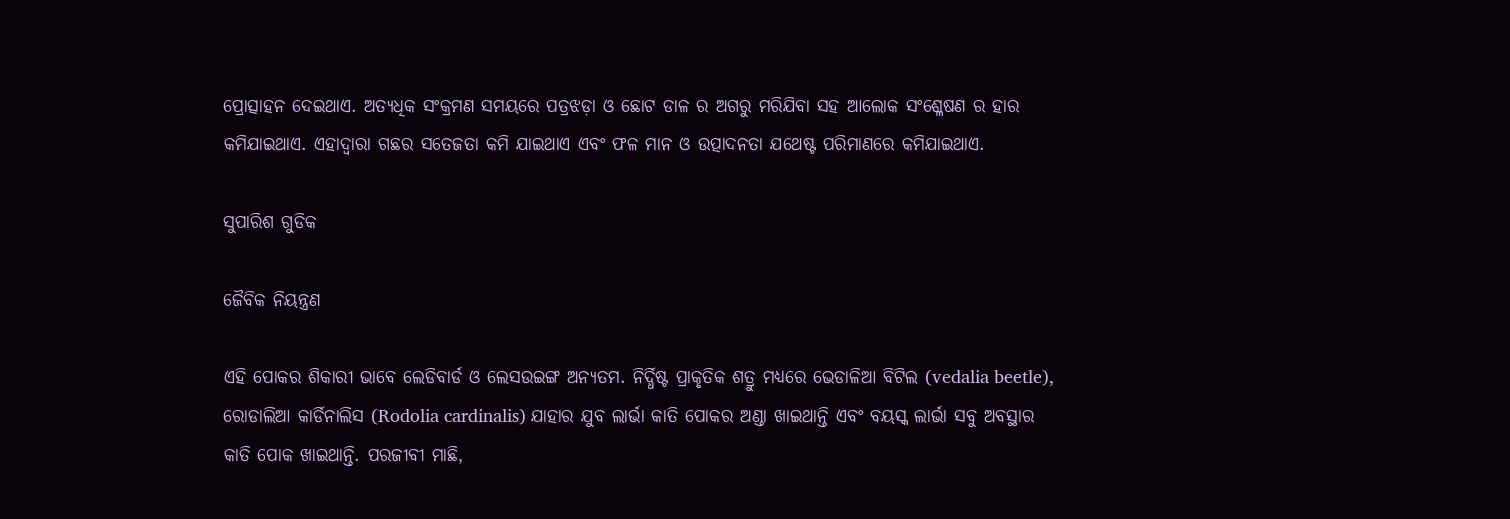ପ୍ରୋତ୍ସାହନ ଦେଇଥାଏ. ଅତ୍ୟଧିକ ସଂକ୍ରମଣ ସମୟରେ ପତ୍ରଝଡ଼ା ଓ ଛୋଟ ଡାଳ ର ଅଗରୁ ମରିଯିବା ସହ ଆଲୋକ ସଂଶ୍ଳେଷଣ ର ହାର କମିଯାଇଥାଏ. ଏହାଦ୍ୱାରା ଗଛର ସତେଜତା କମି ଯାଇଥାଏ ଏବଂ ଫଳ ମାନ ଓ ଉତ୍ପାଦନତା ଯଥେଷ୍ଟ ପରିମାଣରେ କମିଯାଇଥାଏ.

ସୁପାରିଶ ଗୁଡିକ

ଜୈବିକ ନିୟନ୍ତ୍ରଣ

ଏହି ପୋକର ଶିକାରୀ ଭାବେ ଲେଡିବାର୍ଡ ଓ ଲେସଉଇଙ୍ଗ ଅନ୍ୟତମ. ନିର୍ଦ୍ଧିଷ୍ଟ ପ୍ରାକୃତିକ ଶତ୍ରୁ ମଧ୍ୟରେ ଭେଡାଳିଆ ବିଟିଲ (vedalia beetle), ରୋଡାଲିଆ କାର୍ଡିନାଲିସ (Rodolia cardinalis) ଯାହାର ଯୁବ ଲାର୍ଭା କାତି ପୋକର ଅଣ୍ଡା ଖାଇଥାନ୍ତି ଏବଂ ବୟସ୍କ ଲାର୍ଭା ସବୁ ଅବସ୍ଥାର କାତି ପୋକ ଖାଇଥାନ୍ତି. ପରଜୀବୀ ମାଛି,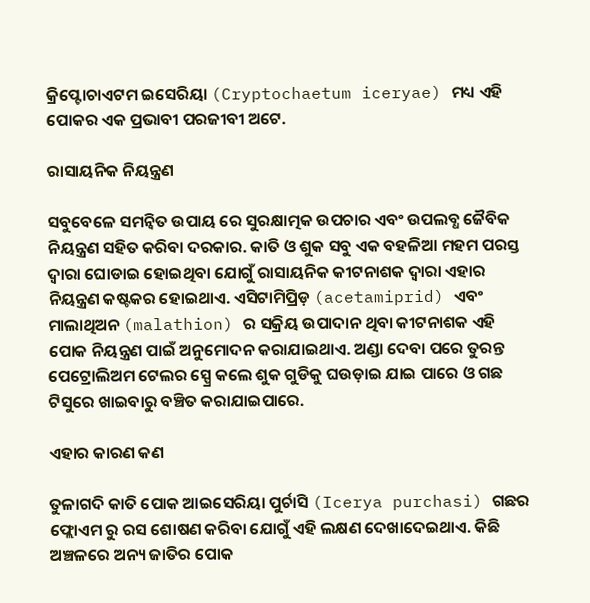କ୍ରିପ୍ଟୋଚାଏଟମ ଇସେରିୟା (Cryptochaetum iceryae) ମଧ୍ୟ ଏହି ପୋକର ଏକ ପ୍ରଭାବୀ ପରଜୀବୀ ଅଟେ.

ରାସାୟନିକ ନିୟନ୍ତ୍ରଣ

ସବୁବେଳେ ସମନ୍ବିତ ଉପାୟ ରେ ସୁରକ୍ଷାତ୍ମକ ଉପଚାର ଏବଂ ଉପଲବ୍ଧ ଜୈବିକ ନିୟନ୍ତ୍ରଣ ସହିତ କରିବା ଦରକାର. କାତି ଓ ଶୁକ ସବୁ ଏକ ବହଳିଆ ମହମ ପରସ୍ତ ଦ୍ୱାରା ଘୋଡାଇ ହୋଇଥିବା ଯୋଗୁଁ ରାସାୟନିକ କୀଟନାଶକ ଦ୍ୱାରା ଏହାର ନିୟନ୍ତ୍ରଣ କଷ୍ଟକର ହୋଇଥାଏ. ଏସିଟାମିପ୍ରିଡ଼ (acetamiprid) ଏବଂ ମାଲାଥିଅନ (malathion) ର ସକ୍ରିୟ ଉପାଦାନ ଥିବା କୀଟନାଶକ ଏହି ପୋକ ନିୟନ୍ତ୍ରଣ ପାଇଁ ଅନୁମୋଦନ କରାଯାଇଥାଏ. ଅଣ୍ଡା ଦେବା ପରେ ତୁରନ୍ତ ପେଟ୍ରୋଲିଅମ ଟେଲର ସ୍ପ୍ରେ କଲେ ଶୁକ ଗୁଡିକୁ ଘଉଡ଼ାଇ ଯାଇ ପାରେ ଓ ଗଛ ଟିସୁରେ ଖାଇବାରୁ ବଞ୍ଚିତ କରାଯାଇପାରେ.

ଏହାର କାରଣ କଣ

ତୁଳାଗଦି କାତି ପୋକ ଆଇସେରିୟା ପୁର୍ଚାସି (Icerya purchasi) ଗଛର ଫ୍ଲୋଏମ ରୁ ରସ ଶୋଷଣ କରିବା ଯୋଗୁଁ ଏହି ଲକ୍ଷଣ ଦେଖାଦେଇଥାଏ. କିଛି ଅଞ୍ଚଳରେ ଅନ୍ୟ ଜାତିର ପୋକ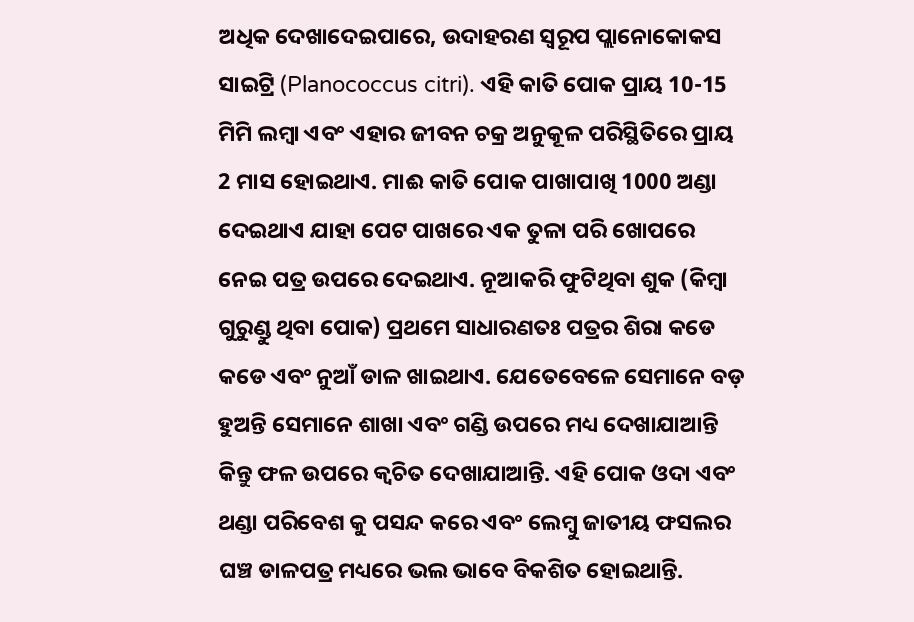ଅଧିକ ଦେଖାଦେଇପାରେ, ଉଦାହରଣ ସ୍ୱରୂପ ପ୍ଲାନୋକୋକସ ସାଇଟ୍ରି (Planococcus citri). ଏହି କାତି ପୋକ ପ୍ରାୟ 10-15 ମିମି ଲମ୍ବା ଏବଂ ଏହାର ଜୀବନ ଚକ୍ର ଅନୁକୂଳ ପରିସ୍ଥିତିରେ ପ୍ରାୟ 2 ମାସ ହୋଇଥାଏ. ମାଈ କାତି ପୋକ ପାଖାପାଖି 1000 ଅଣ୍ଡା ଦେଇଥାଏ ଯାହା ପେଟ ପାଖରେ ଏକ ତୁଳା ପରି ଖୋପରେ ନେଇ ପତ୍ର ଉପରେ ଦେଇଥାଏ. ନୂଆକରି ଫୁଟିଥିବା ଶୁକ (କିମ୍ବା ଗୁରୁଣ୍ଡୁ ଥିବା ପୋକ) ପ୍ରଥମେ ସାଧାରଣତଃ ପତ୍ରର ଶିରା କଡେ କଡେ ଏବଂ ନୁଆଁ ଡାଳ ଖାଇଥାଏ. ଯେତେବେଳେ ସେମାନେ ବଡ଼ ହୁଅନ୍ତି ସେମାନେ ଶାଖା ଏବଂ ଗଣ୍ଡି ଉପରେ ମଧ୍ୟ ଦେଖାଯାଆନ୍ତି କିନ୍ତୁ ଫଳ ଉପରେ କ୍ଵଚିତ ଦେଖାଯାଆନ୍ତି. ଏହି ପୋକ ଓଦା ଏବଂ ଥଣ୍ଡା ପରିବେଶ କୁ ପସନ୍ଦ କରେ ଏବଂ ଲେମ୍ବୁ ଜାତୀୟ ଫସଲର ଘଞ୍ଚ ଡାଳପତ୍ର ମଧ୍ୟରେ ଭଲ ଭାବେ ବିକଶିତ ହୋଇଥାନ୍ତି.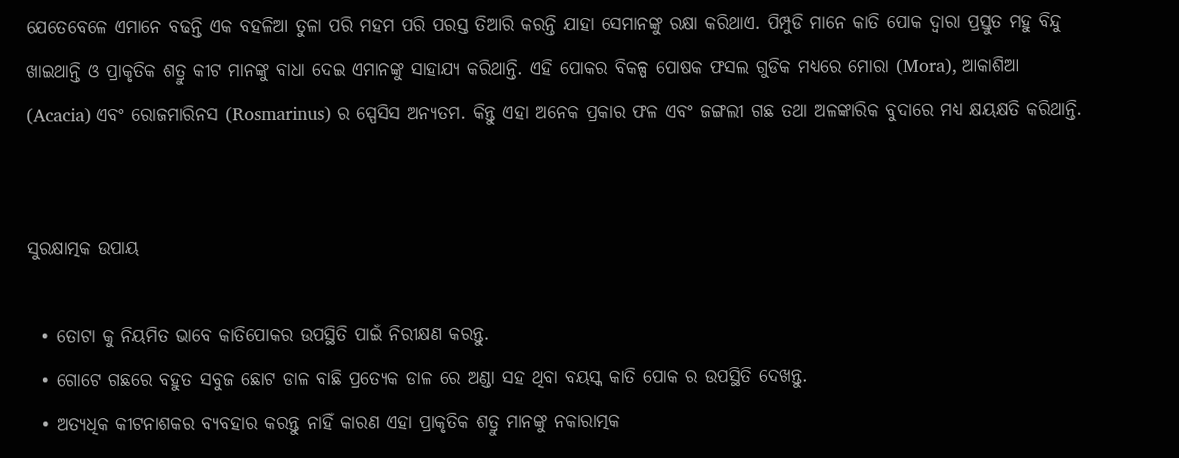ଯେତେବେଳେ ଏମାନେ ବଢନ୍ତି ଏକ ବହଳିଆ ତୁଳା ପରି ମହମ ପରି ପରସ୍ତ ତିଆରି କରନ୍ତି ଯାହା ସେମାନଙ୍କୁ ରକ୍ଷା କରିଥାଏ. ପିମ୍ପୁଡି ମାନେ କାତି ପୋକ ଦ୍ୱାରା ପ୍ରସ୍ତୁତ ମହୁ ବିନ୍ଦୁ ଖାଇଥାନ୍ତି ଓ ପ୍ରାକୃତିକ ଶତ୍ରୁ କୀଟ ମାନଙ୍କୁ ବାଧା ଦେଇ ଏମାନଙ୍କୁ ସାହାଯ୍ୟ କରିଥାନ୍ତି. ଏହି ପୋକର ବିକଳ୍ପ ପୋଷକ ଫସଲ ଗୁଡିକ ମଧ୍ୟରେ ମୋରା (Mora), ଆକାଶିଆ (Acacia) ଏବଂ ରୋଜମାରିନସ (Rosmarinus) ର ସ୍ପେସିସ ଅନ୍ୟତମ. କିନ୍ତୁ ଏହା ଅନେକ ପ୍ରକାର ଫଳ ଏବଂ ଜଙ୍ଗଲୀ ଗଛ ତଥା ଅଳଙ୍କାରିକ ବୁଦାରେ ମଧ୍ୟ କ୍ଷୟକ୍ଷତି କରିଥାନ୍ତି.


ସୁରକ୍ଷାତ୍ମକ ଉପାୟ

  • ତୋଟା କୁ ନିୟମିତ ଭାବେ କାତିପୋକର ଉପସ୍ଥିତି ପାଇଁ ନିରୀକ୍ଷଣ କରନ୍ତୁ.
  • ଗୋଟେ ଗଛରେ ବହୁତ ସବୁଜ ଛୋଟ ଡାଳ ବାଛି ପ୍ରତ୍ୟେକ ଡାଳ ରେ ଅଣ୍ଡା ସହ ଥିବା ବୟସ୍କ କାତି ପୋକ ର ଉପସ୍ଥିତି ଦେଖନ୍ତୁ.
  • ଅତ୍ୟଧିକ କୀଟନାଶକର ବ୍ୟବହାର କରନ୍ତୁ ନାହିଁ କାରଣ ଏହା ପ୍ରାକୃତିକ ଶତ୍ରୁ ମାନଙ୍କୁ ନକାରାତ୍ମକ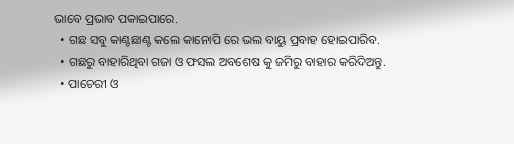ଭାବେ ପ୍ରଭାବ ପକାଇପାରେ.
  • ଗଛ ସବୁ କାଣ୍ଟଛାଣ୍ଟ କଲେ କାନୋପି ରେ ଭଲ ବାୟୁ ପ୍ରବାହ ହୋଇପାରିବ.
  • ଗଛରୁ ବାହାରିଥିବା ଗଜା ଓ ଫସଲ ଅବଶେଷ କୁ ଜମିରୁ ବାହାର କରିଦିଅନ୍ତୁ.
  • ପାଚେରୀ ଓ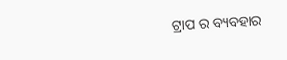ଟ୍ରାପ ର ବ୍ୟବହାର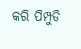କରି ପିମ୍ପୁଡି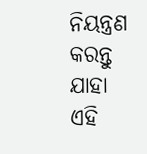ନିୟନ୍ତ୍ରଣ କରନ୍ତୁ ଯାହା ଏହି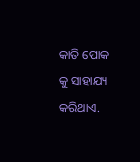କାତି ପୋକ କୁ ସାହାଯ୍ୟ କରିଥାଏ.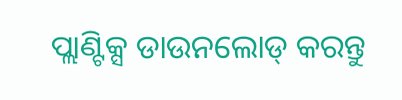ପ୍ଲାଣ୍ଟିକ୍ସ ଡାଉନଲୋଡ୍ କରନ୍ତୁ